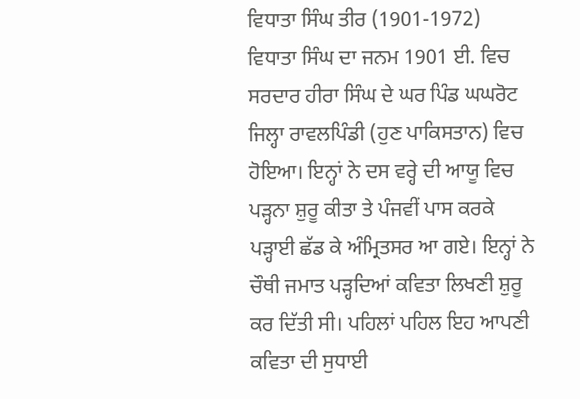ਵਿਧਾਤਾ ਸਿੰਘ ਤੀਰ (1901-1972)
ਵਿਧਾਤਾ ਸਿੰਘ ਦਾ ਜਨਮ 1901 ਈ. ਵਿਚ ਸਰਦਾਰ ਹੀਰਾ ਸਿੰਘ ਦੇ ਘਰ ਪਿੰਡ ਘਘਰੋਟ ਜਿਲ੍ਹਾ ਰਾਵਲਪਿੰਡੀ (ਹੁਣ ਪਾਕਿਸਤਾਨ) ਵਿਚ ਹੋਇਆ। ਇਨ੍ਹਾਂ ਨੇ ਦਸ ਵਰ੍ਹੇ ਦੀ ਆਯੂ ਵਿਚ ਪੜ੍ਹਨਾ ਸ਼ੁਰੂ ਕੀਤਾ ਤੇ ਪੰਜਵੀਂ ਪਾਸ ਕਰਕੇ ਪੜ੍ਹਾਈ ਛੱਡ ਕੇ ਅੰਮ੍ਰਿਤਸਰ ਆ ਗਏ। ਇਨ੍ਹਾਂ ਨੇ ਚੌਥੀ ਜਮਾਤ ਪੜ੍ਹਦਿਆਂ ਕਵਿਤਾ ਲਿਖਣੀ ਸ਼ੁਰੂ ਕਰ ਦਿੱਤੀ ਸੀ। ਪਹਿਲਾਂ ਪਹਿਲ ਇਹ ਆਪਣੀ ਕਵਿਤਾ ਦੀ ਸੁਧਾਈ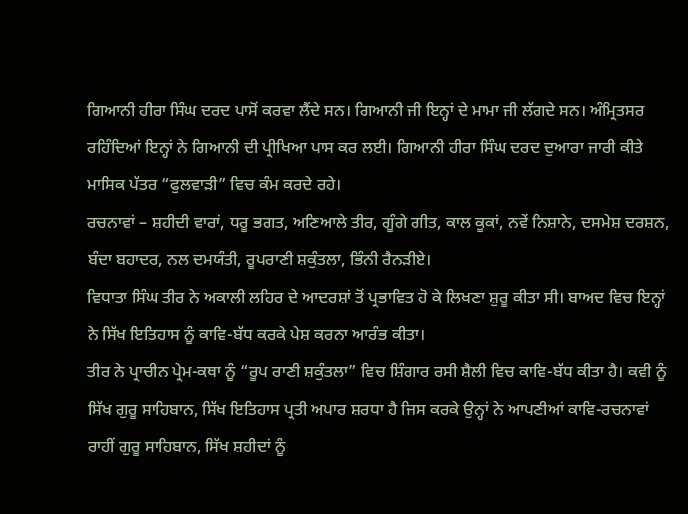ਗਿਆਨੀ ਹੀਰਾ ਸਿੰਘ ਦਰਦ ਪਾਸੋਂ ਕਰਵਾ ਲੈਂਦੇ ਸਨ। ਗਿਆਨੀ ਜੀ ਇਨ੍ਹਾਂ ਦੇ ਮਾਮਾ ਜੀ ਲੱਗਦੇ ਸਨ। ਅੰਮ੍ਰਿਤਸਰ ਰਹਿੰਦਿਆਂ ਇਨ੍ਹਾਂ ਨੇ ਗਿਆਨੀ ਦੀ ਪ੍ਰੀਖਿਆ ਪਾਸ ਕਰ ਲਈ। ਗਿਆਨੀ ਹੀਰਾ ਸਿੰਘ ਦਰਦ ਦੁਆਰਾ ਜਾਰੀ ਕੀਤੇ ਮਾਸਿਕ ਪੱਤਰ “ਫੁਲਵਾੜੀ” ਵਿਚ ਕੰਮ ਕਰਦੇ ਰਹੇ।
ਰਚਨਾਵਾਂ – ਸ਼ਹੀਦੀ ਵਾਰਾਂ, ਧਰੂ ਭਗਤ, ਅਣਿਆਲੇ ਤੀਰ, ਗੂੰਗੇ ਗੀਤ, ਕਾਲ ਕੂਕਾਂ, ਨਵੇਂ ਨਿਸ਼ਾਨੇ, ਦਸਮੇਸ਼ ਦਰਸ਼ਨ, ਬੰਦਾ ਬਹਾਦਰ, ਨਲ ਦਮਯੰਤੀ, ਰੂਪਰਾਣੀ ਸ਼ਕੁੰਤਲਾ, ਭਿੰਨੀ ਰੈਨੜੀਏ।
ਵਿਧਾਤਾ ਸਿੰਘ ਤੀਰ ਨੇ ਅਕਾਲੀ ਲਹਿਰ ਦੇ ਆਦਰਸ਼ਾਂ ਤੋਂ ਪ੍ਰਭਾਵਿਤ ਹੋ ਕੇ ਲਿਖਣਾ ਸ਼ੁਰੂ ਕੀਤਾ ਸੀ। ਬਾਅਦ ਵਿਚ ਇਨ੍ਹਾਂ ਨੇ ਸਿੱਖ ਇਤਿਹਾਸ ਨੂੰ ਕਾਵਿ-ਬੱਧ ਕਰਕੇ ਪੇਸ਼ ਕਰਨਾ ਆਰੰਭ ਕੀਤਾ।
ਤੀਰ ਨੇ ਪ੍ਰਾਚੀਨ ਪ੍ਰੇਮ-ਕਥਾ ਨੂੰ “ਰੂਪ ਰਾਣੀ ਸ਼ਕੁੰਤਲਾ” ਵਿਚ ਸ਼ਿੰਗਾਰ ਰਸੀ ਸ਼ੈਲੀ ਵਿਚ ਕਾਵਿ-ਬੱਧ ਕੀਤਾ ਹੈ। ਕਵੀ ਨੂੰ ਸਿੱਖ ਗੁਰੂ ਸਾਹਿਬਾਨ, ਸਿੱਖ ਇਤਿਹਾਸ ਪ੍ਰਤੀ ਅਪਾਰ ਸ਼ਰਧਾ ਹੈ ਜਿਸ ਕਰਕੇ ਉਨ੍ਹਾਂ ਨੇ ਆਪਣੀਆਂ ਕਾਵਿ-ਰਚਨਾਵਾਂ ਰਾਹੀਂ ਗੁਰੂ ਸਾਹਿਬਾਨ, ਸਿੱਖ ਸ਼ਹੀਦਾਂ ਨੂੰ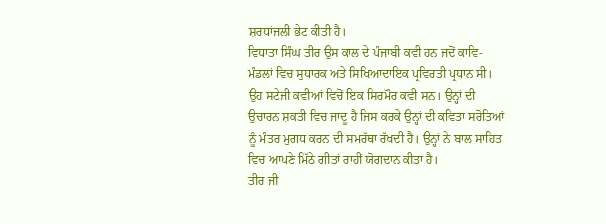ਸ਼ਰਧਾਂਜਲੀ ਭੇਟ ਕੀਤੀ ਹੈ।
ਵਿਧਾਤਾ ਸਿੰਘ ਤੀਰ ਉਸ ਕਾਲ ਦੇ ਪੰਜਾਬੀ ਕਵੀ ਹਨ ਜਦੋਂ ਕਾਵਿ-ਮੰਡਲਾਂ ਵਿਚ ਸੁਧਾਰਕ ਅਤੇ ਸਿਖਿਆਦਾਇਕ ਪ੍ਰਵਿਰਤੀ ਪ੍ਰਧਾਨ ਸੀ। ਉਹ ਸਟੇਜੀ ਕਵੀਆਂ ਵਿਚੋਂ ਇਕ ਸਿਰਮੌਰ ਕਵੀ ਸਨ। ਉਨ੍ਹਾਂ ਦੀ ਉਚਾਰਨ ਸ਼ਕਤੀ ਵਿਚ ਜਾਦੂ ਹੈ ਜਿਸ ਕਰਕੇ ਉਨ੍ਹਾਂ ਦੀ ਕਵਿਤਾ ਸਰੋਤਿਆਂ ਨੂੰ ਮੰਤਰ ਮੁਗਧ ਕਰਨ ਦੀ ਸਮਰੱਥਾ ਰੱਖਦੀ ਹੈ। ਉਨ੍ਹਾਂ ਨੇ ਬਾਲ ਸਾਹਿਤ ਵਿਚ ਆਪਣੇ ਮਿੱਠੇ ਗੀਤਾਂ ਰਾਹੀਂ ਯੋਗਦਾਨ ਕੀਤਾ ਹੈ।
ਤੀਰ ਜੀ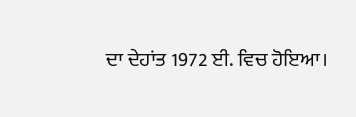ਦਾ ਦੇਹਾਂਤ 1972 ਈ. ਵਿਚ ਹੋਇਆ।